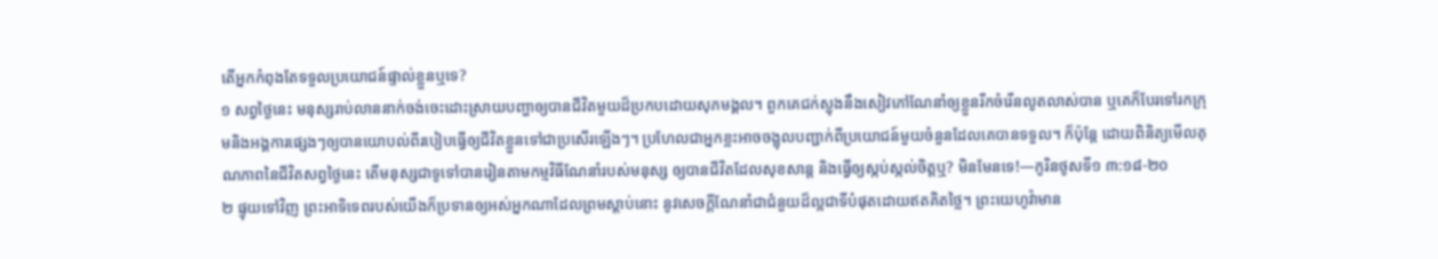តើអ្នកកំពុងតែទទួលប្រយោជន៍ផ្ទាល់ខ្លួនឬទេ?
១ សព្វថ្ងៃនេះ មនុស្សរាប់លាននាក់ចង់ចេះដោះស្រាយបញ្ហាឲ្យបានជីវិតមួយដ៏ប្រកបដោយសុភមង្គល។ ពួកគេជក់ស្លុងនឹងសៀវភៅណែនាំឲ្យខ្លួនរីកចំរើនលូតលាស់បាន ឬគេក៏បែរទៅរកក្រុមនិងអង្គការផ្សេងៗឲ្យបានយោបល់ពីរបៀបធ្វើឲ្យជីវិតខ្លួនទៅជាប្រសើរឡើងៗ។ ប្រហែលជាអ្នកខ្លះអាចចង្អុលបញ្ជាក់ពីប្រយោជន៍មួយចំនួនដែលគេបានទទួល។ ក៏ប៉ុន្តែ ដោយពិនិត្យមើលគុណភាពនៃជីវិតសព្វថ្ងៃនេះ តើមនុស្សជាទូទៅបានរៀនតាមកម្មវិធីណែនាំរបស់មនុស្ស ឲ្យបានជីវិតដែលសុខសាន្ត និងធ្វើឲ្យស្កប់ស្កល់ចិត្តឬ? មិនមែនទេ!—កូរិនថូសទី១ ៣:១៨-២០
២ ផ្ទុយទៅវិញ ព្រះអាទិទេពរបស់យើងក៏ប្រទានឲ្យអស់អ្នកណាដែលព្រមស្ដាប់នោះ នូវសេចក្ដីណែនាំជាជំនួយដ៏ល្អជាទីបំផុតដោយឥតគិតថ្លៃ។ ព្រះយេហូវ៉ាមាន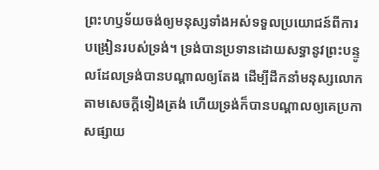ព្រះហឫទ័យចង់ឲ្យមនុស្សទាំងអស់ទទួលប្រយោជន៍ពីការបង្រៀនរបស់ទ្រង់។ ទ្រង់បានប្រទានដោយសទ្ធានូវព្រះបន្ទូលដែលទ្រង់បានបណ្ដាលឲ្យតែង ដើម្បីដឹកនាំមនុស្សលោកតាមសេចក្ដីទៀងត្រង់ ហើយទ្រង់ក៏បានបណ្ដាលឲ្យគេប្រកាសផ្សាយ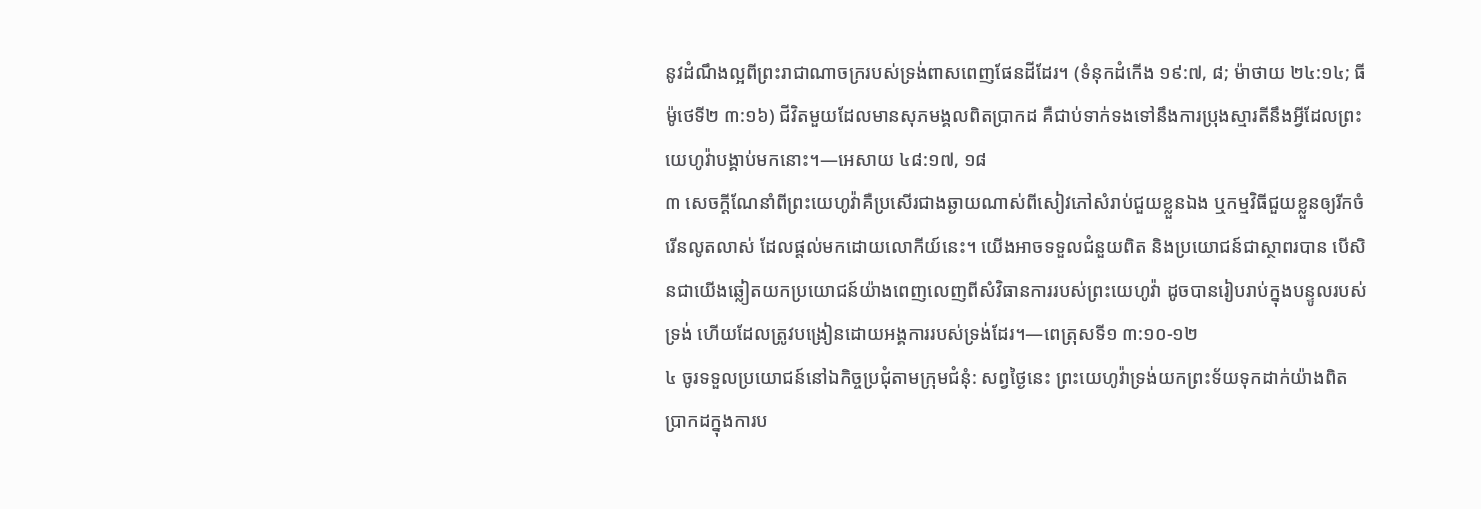នូវដំណឹងល្អពីព្រះរាជាណាចក្ររបស់ទ្រង់ពាសពេញផែនដីដែរ។ (ទំនុកដំកើង ១៩:៧, ៨; ម៉ាថាយ ២៤:១៤; ធីម៉ូថេទី២ ៣:១៦) ជីវិតមួយដែលមានសុភមង្គលពិតប្រាកដ គឺជាប់ទាក់ទងទៅនឹងការប្រុងស្មារតីនឹងអ្វីដែលព្រះយេហូវ៉ាបង្គាប់មកនោះ។—អេសាយ ៤៨:១៧, ១៨
៣ សេចក្ដីណែនាំពីព្រះយេហូវ៉ាគឺប្រសើរជាងឆ្ងាយណាស់ពីសៀវភៅសំរាប់ជួយខ្លួនឯង ឬកម្មវិធីជួយខ្លួនឲ្យរីកចំរើនលូតលាស់ ដែលផ្ដល់មកដោយលោកីយ៍នេះ។ យើងអាចទទួលជំនួយពិត និងប្រយោជន៍ជាស្ថាពរបាន បើសិនជាយើងឆ្លៀតយកប្រយោជន៍យ៉ាងពេញលេញពីសំវិធានការរបស់ព្រះយេហូវ៉ា ដូចបានរៀបរាប់ក្នុងបន្ទូលរបស់ទ្រង់ ហើយដែលត្រូវបង្រៀនដោយអង្គការរបស់ទ្រង់ដែរ។—ពេត្រុសទី១ ៣:១០-១២
៤ ចូរទទួលប្រយោជន៍នៅឯកិច្ចប្រជុំតាមក្រុមជំនុំ: សព្វថ្ងៃនេះ ព្រះយេហូវ៉ាទ្រង់យកព្រះទ័យទុកដាក់យ៉ាងពិតប្រាកដក្នុងការប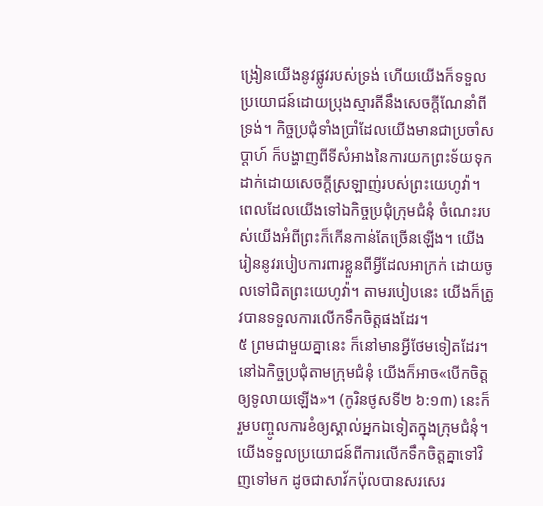ង្រៀនយើងនូវផ្លូវរបស់ទ្រង់ ហើយយើងក៏ទទួលប្រយោជន៍ដោយប្រុងស្មារតីនឹងសេចក្ដីណែនាំពីទ្រង់។ កិច្ចប្រជុំទាំងប្រាំដែលយើងមានជាប្រចាំសប្ដាហ៍ ក៏បង្ហាញពីទីសំអាងនៃការយកព្រះទ័យទុកដាក់ដោយសេចក្ដីស្រឡាញ់របស់ព្រះយេហូវ៉ា។ ពេលដែលយើងទៅឯកិច្ចប្រជុំក្រុមជំនុំ ចំណេះរបស់យើងអំពីព្រះក៏កើនកាន់តែច្រើនឡើង។ យើងរៀននូវរបៀបការពារខ្លួនពីអ្វីដែលអាក្រក់ ដោយចូលទៅជិតព្រះយេហូវ៉ា។ តាមរបៀបនេះ យើងក៏ត្រូវបានទទួលការលើកទឹកចិត្តផងដែរ។
៥ ព្រមជាមួយគ្នានេះ ក៏នៅមានអ្វីថែមទៀតដែរ។ នៅឯកិច្ចប្រជុំតាមក្រុមជំនុំ យើងក៏អាច«បើកចិត្តឲ្យទូលាយឡើង»។ (កូរិនថូសទី២ ៦:១៣) នេះក៏រួមបញ្ចូលការខំឲ្យស្គាល់អ្នកឯទៀតក្នុងក្រុមជំនុំ។ យើងទទួលប្រយោជន៍ពីការលើកទឹកចិត្តគ្នាទៅវិញទៅមក ដូចជាសាវ័កប៉ុលបានសរសេរ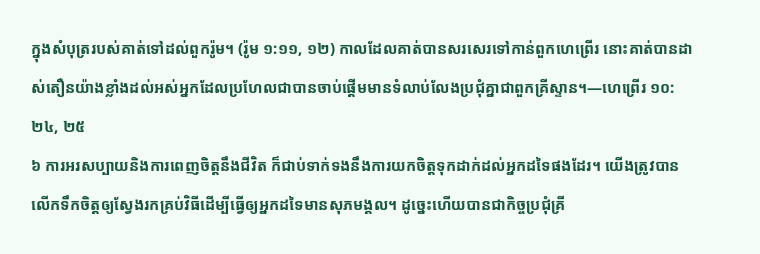ក្នុងសំបុត្ររបស់គាត់ទៅដល់ពួករ៉ូម។ (រ៉ូម ១:១១, ១២) កាលដែលគាត់បានសរសេរទៅកាន់ពួកហេព្រើរ នោះគាត់បានដាស់តឿនយ៉ាងខ្លាំងដល់អស់អ្នកដែលប្រហែលជាបានចាប់ផ្ដើមមានទំលាប់លែងប្រជុំគ្នាជាពួកគ្រីស្ទាន។—ហេព្រើរ ១០:២៤, ២៥
៦ ការអរសប្បាយនិងការពេញចិត្តនឹងជីវិត ក៏ជាប់ទាក់ទងនឹងការយកចិត្តទុកដាក់ដល់អ្នកដទៃផងដែរ។ យើងត្រូវបានលើកទឹកចិត្តឲ្យស្វែងរកគ្រប់វិធីដើម្បីធ្វើឲ្យអ្នកដទៃមានសុភមង្គល។ ដូច្នេះហើយបានជាកិច្ចប្រជុំគ្រី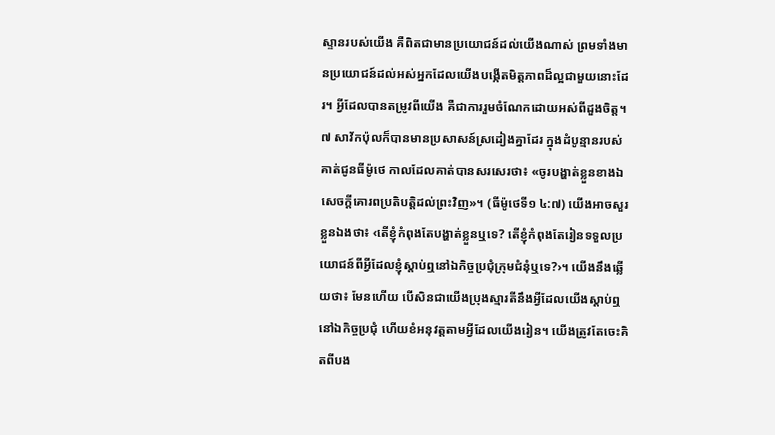ស្ទានរបស់យើង គឺពិតជាមានប្រយោជន៍ដល់យើងណាស់ ព្រមទាំងមានប្រយោជន៍ដល់អស់អ្នកដែលយើងបង្កើតមិត្តភាពដ៏ល្អជាមួយនោះដែរ។ អ្វីដែលបានតម្រូវពីយើង គឺជាការរួមចំណែកដោយអស់ពីដួងចិត្ត។
៧ សាវ័កប៉ុលក៏បានមានប្រសាសន៍ស្រដៀងគ្នាដែរ ក្នុងដំបូន្មានរបស់គាត់ជូនធីម៉ូថេ កាលដែលគាត់បានសរសេរថា៖ «ចូរបង្ហាត់ខ្លួនខាងឯសេចក្ដីគោរពប្រតិបត្ដិដល់ព្រះវិញ»។ (ធីម៉ូថេទី១ ៤:៧) យើងអាចសួរខ្លួនឯងថា៖ ‹តើខ្ញុំកំពុងតែបង្ហាត់ខ្លួនឬទេ? តើខ្ញុំកំពុងតែរៀនទទួលប្រយោជន៍ពីអ្វីដែលខ្ញុំស្ដាប់ឮនៅឯកិច្ចប្រជុំក្រុមជំនុំឬទេ?›។ យើងនឹងឆ្លើយថា៖ មែនហើយ បើសិនជាយើងប្រុងស្មារតីនឹងអ្វីដែលយើងស្ដាប់ឮនៅឯកិច្ចប្រជុំ ហើយខំអនុវត្តតាមអ្វីដែលយើងរៀន។ យើងត្រូវតែចេះគិតពីបង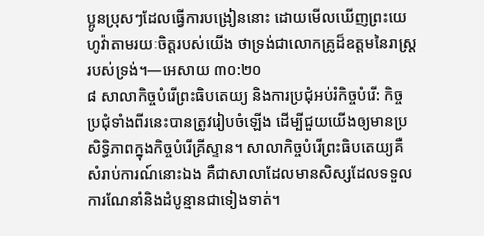ប្អូនប្រុសៗដែលធ្វើការបង្រៀននោះ ដោយមើលឃើញព្រះយេហូវ៉ាតាមរយៈចិត្តរបស់យើង ថាទ្រង់ជាលោកគ្រូដ៏ឧត្តមនៃរាស្ត្ររបស់ទ្រង់។—អេសាយ ៣០:២០
៨ សាលាកិច្ចបំរើព្រះធិបតេយ្យ និងការប្រជុំអប់រំកិច្ចបំរើ: កិច្ចប្រជុំទាំងពីរនេះបានត្រូវរៀបចំឡើង ដើម្បីជួយយើងឲ្យមានប្រសិទ្ធិភាពក្នុងកិច្ចបំរើគ្រីស្ទាន។ សាលាកិច្ចបំរើព្រះធិបតេយ្យគឺសំរាប់ការណ៍នោះឯង គឺជាសាលាដែលមានសិស្សដែលទទួលការណែនាំនិងដំបូន្មានជាទៀងទាត់។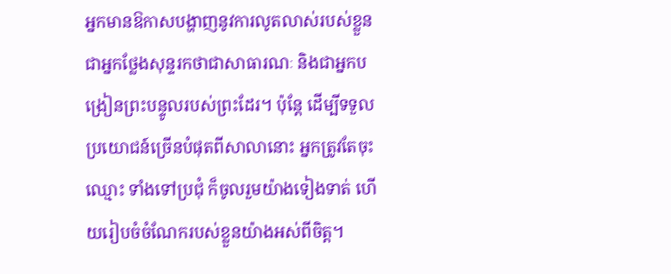អ្នកមានឱកាសបង្ហាញនូវការលូតលាស់របស់ខ្លួនជាអ្នកថ្លែងសុន្ទរកថាជាសាធារណៈ និងជាអ្នកបង្រៀនព្រះបន្ទូលរបស់ព្រះដែរ។ ប៉ុន្តែ ដើម្បីទទួលប្រយោជន៍ច្រើនបំផុតពីសាលានោះ អ្នកត្រូវតែចុះឈ្មោះ ទាំងទៅប្រជុំ ក៏ចូលរួមយ៉ាងទៀងទាត់ ហើយរៀបចំចំណែករបស់ខ្លួនយ៉ាងអស់ពីចិត្ត។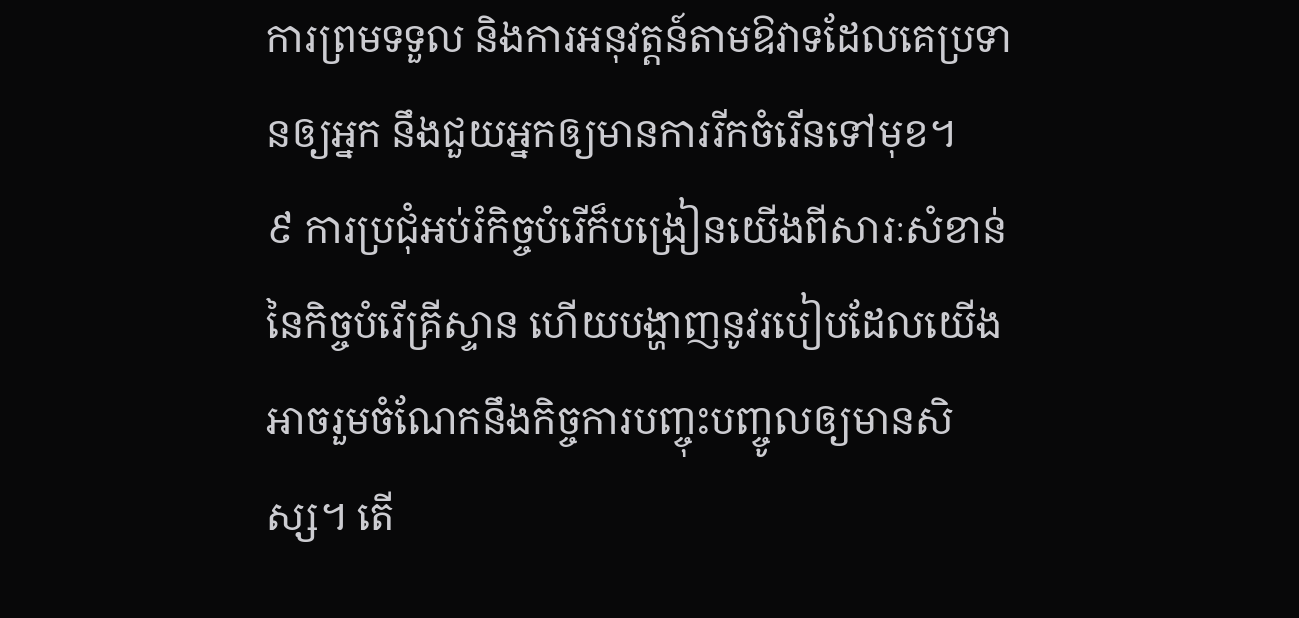ការព្រមទទួល និងការអនុវត្តន៍តាមឱវាទដែលគេប្រទានឲ្យអ្នក នឹងជួយអ្នកឲ្យមានការរីកចំរើនទៅមុខ។
៩ ការប្រជុំអប់រំកិច្ចបំរើក៏បង្រៀនយើងពីសារៈសំខាន់នៃកិច្ចបំរើគ្រីស្ទាន ហើយបង្ហាញនូវរបៀបដែលយើងអាចរួមចំណែកនឹងកិច្ចការបញ្ចុះបញ្ចូលឲ្យមានសិស្ស។ តើ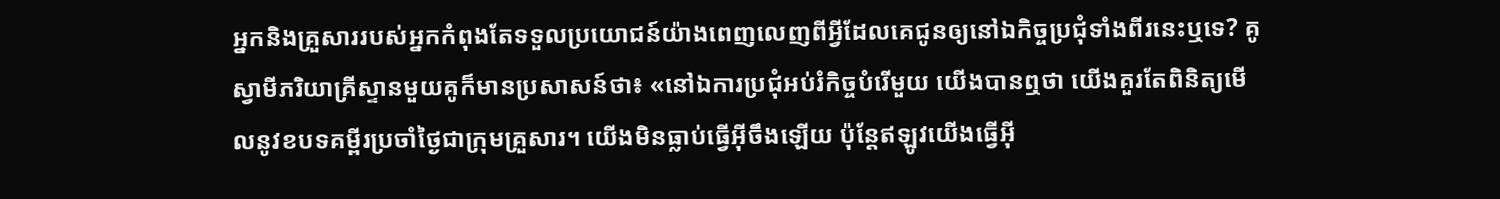អ្នកនិងគ្រួសាររបស់អ្នកកំពុងតែទទួលប្រយោជន៍យ៉ាងពេញលេញពីអ្វីដែលគេជូនឲ្យនៅឯកិច្ចប្រជុំទាំងពីរនេះឬទេ? គូស្វាមីភរិយាគ្រីស្ទានមួយគូក៏មានប្រសាសន៍ថា៖ «នៅឯការប្រជុំអប់រំកិច្ចបំរើមួយ យើងបានឮថា យើងគួរតែពិនិត្យមើលនូវខបទគម្ពីរប្រចាំថ្ងៃជាក្រុមគ្រួសារ។ យើងមិនធ្លាប់ធ្វើអ៊ីចឹងឡើយ ប៉ុន្តែឥឡូវយើងធ្វើអ៊ី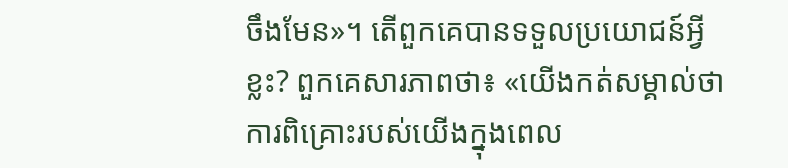ចឹងមែន»។ តើពួកគេបានទទួលប្រយោជន៍អ្វីខ្លះ? ពួកគេសារភាពថា៖ «យើងកត់សម្គាល់ថា ការពិគ្រោះរបស់យើងក្នុងពេល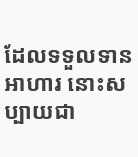ដែលទទួលទានអាហារ នោះសប្បាយជា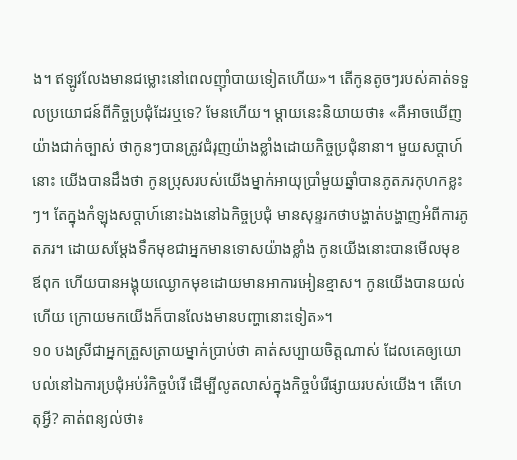ង។ ឥឡូវលែងមានជម្លោះនៅពេលញ៉ាំបាយទៀតហើយ»។ តើកូនតូចៗរបស់គាត់ទទួលប្រយោជន៍ពីកិច្ចប្រជុំដែរឬទេ? មែនហើយ។ ម្ដាយនេះនិយាយថា៖ «គឺអាចឃើញយ៉ាងជាក់ច្បាស់ ថាកូនៗបានត្រូវជំរុញយ៉ាងខ្លាំងដោយកិច្ចប្រជុំនានា។ មួយសប្ដាហ៍នោះ យើងបានដឹងថា កូនប្រុសរបស់យើងម្នាក់អាយុប្រាំមួយឆ្នាំបានភូតភរកុហកខ្លះៗ។ តែក្នុងកំឡុងសប្ដាហ៍នោះឯងនៅឯកិច្ចប្រជុំ មានសុន្ទរកថាបង្ហាត់បង្ហាញអំពីការភូតភរ។ ដោយសម្ដែងទឹកមុខជាអ្នកមានទោសយ៉ាងខ្លាំង កូនយើងនោះបានមើលមុខឪពុក ហើយបានអង្គុយឈ្ងោកមុខដោយមានអាការអៀនខ្មាស។ កូនយើងបានយល់ហើយ ក្រោយមកយើងក៏បានលែងមានបញ្ហានោះទៀត»។
១០ បងស្រីជាអ្នកត្រួសត្រាយម្នាក់ប្រាប់ថា គាត់សប្បាយចិត្តណាស់ ដែលគេឲ្យយោបល់នៅឯការប្រជុំអប់រំកិច្ចបំរើ ដើម្បីលូតលាស់ក្នុងកិច្ចបំរើផ្សាយរបស់យើង។ តើហេតុអ្វី? គាត់ពន្យល់ថា៖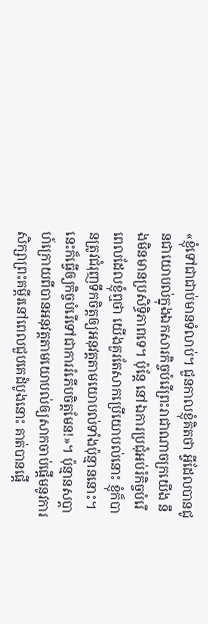«ខ្ញុំទៅជាជាប់មានទំលាប់។ ជួនកាលខ្ញុំគិតថា អ្វីដែលបានជូនជាយោបល់ក្នុងឯកសារកិច្ចបំរើព្រះរាជាណាចក្រយើង នឹងមិនមានប្រសិទ្ធិភាពទេ។ ប៉ុន្តែ នៅឯការប្រជុំអប់រំកិច្ចបំរើ ពេលដែលខ្ញុំឮថា យើងគួរតែសាកប្រើយោបល់នោះ ខ្ញុំក៏បានត្រូវជំរុញទឹកចិត្តឲ្យអនុវត្តតាមយោបល់ទាំងប៉ុន្មាននោះ។ នេះក៏ធ្វើឲ្យកិច្ចបំរើទៅជាការរំភើបចិត្តមែន!»។ ប៉ុន្មានសប្ដាហ៍ក្រោយពីបានអនុវត្តតាមយោបល់ឲ្យសាកចាប់ផ្ដើមនូវការសិក្សាព្រះគម្ពីរនៅពេលជួបគេដំបូងនោះ គាត់បានផ្ដើ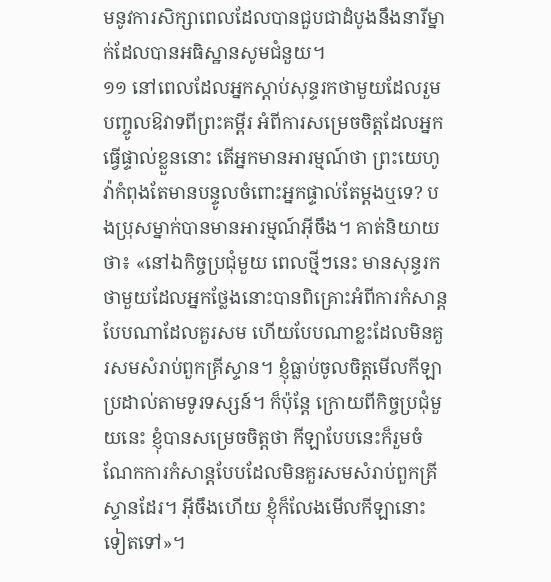មនូវការសិក្សាពេលដែលបានជួបជាដំបូងនឹងនារីម្នាក់ដែលបានអធិស្ឋានសូមជំនួយ។
១១ នៅពេលដែលអ្នកស្ដាប់សុន្ទរកថាមួយដែលរួមបញ្ចូលឱវាទពីព្រះគម្ពីរ អំពីការសម្រេចចិត្តដែលអ្នកធ្វើផ្ទាល់ខ្លួននោះ តើអ្នកមានអារម្មណ៍ថា ព្រះយេហូវ៉ាកំពុងតែមានបន្ទូលចំពោះអ្នកផ្ទាល់តែម្ដងឬទេ? បងប្រុសម្នាក់បានមានអារម្មណ៍អ៊ីចឹង។ គាត់និយាយថា៖ «នៅឯកិច្ចប្រជុំមួយ ពេលថ្មីៗនេះ មានសុន្ទរកថាមួយដែលអ្នកថ្លែងនោះបានពិគ្រោះអំពីការកំសាន្តបែបណាដែលគួរសម ហើយបែបណាខ្លះដែលមិនគួរសមសំរាប់ពួកគ្រីស្ទាន។ ខ្ញុំធ្លាប់ចូលចិត្តមើលកីឡាប្រដាល់តាមទូរទស្សន៍។ ក៏ប៉ុន្តែ ក្រោយពីកិច្ចប្រជុំមួយនេះ ខ្ញុំបានសម្រេចចិត្តថា កីឡាបែបនេះក៏រួមចំណែកការកំសាន្តបែបដែលមិនគួរសមសំរាប់ពួកគ្រីស្ទានដែរ។ អ៊ីចឹងហើយ ខ្ញុំក៏លែងមើលកីឡានោះទៀតទៅ»។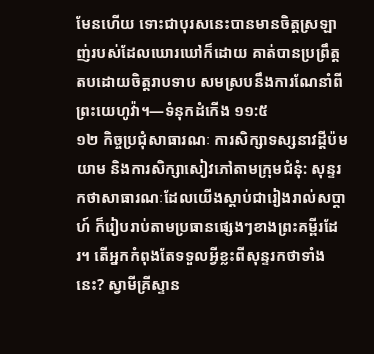មែនហើយ ទោះជាបុរសនេះបានមានចិត្តស្រឡាញ់របស់ដែលឃោរឃៅក៏ដោយ គាត់បានប្រព្រឹត្តតបដោយចិត្តរាបទាប សមស្របនឹងការណែនាំពីព្រះយេហូវ៉ា។—ទំនុកដំកើង ១១:៥
១២ កិច្ចប្រជុំសាធារណៈ ការសិក្សាទស្សនាវដ្ដីប៉មយាម និងការសិក្សាសៀវភៅតាមក្រុមជំនុំ: សុន្ទរកថាសាធារណៈដែលយើងស្ដាប់ជារៀងរាល់សប្ដាហ៍ ក៏រៀបរាប់តាមប្រធានផ្សេងៗខាងព្រះគម្ពីរដែរ។ តើអ្នកកំពុងតែទទួលអ្វីខ្លះពីសុន្ទរកថាទាំងនេះ? ស្វាមីគ្រីស្ទាន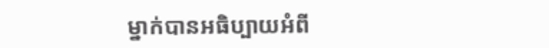ម្នាក់បានអធិប្បាយអំពី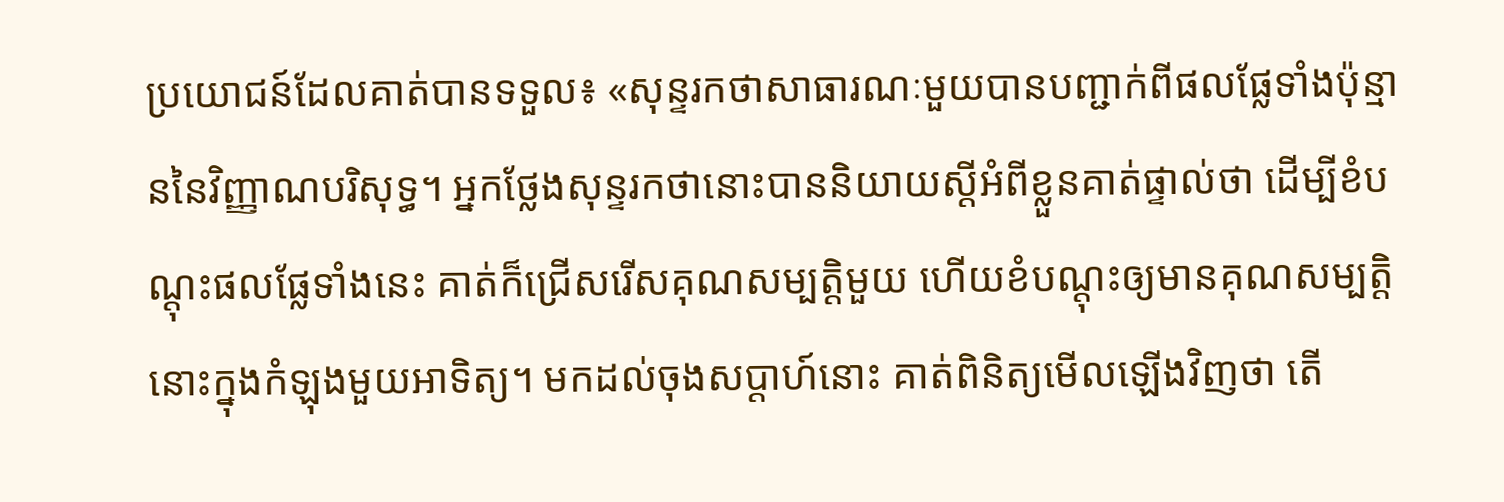ប្រយោជន៍ដែលគាត់បានទទួល៖ «សុន្ទរកថាសាធារណៈមួយបានបញ្ជាក់ពីផលផ្លែទាំងប៉ុន្មាននៃវិញ្ញាណបរិសុទ្ធ។ អ្នកថ្លែងសុន្ទរកថានោះបាននិយាយស្តីអំពីខ្លួនគាត់ផ្ទាល់ថា ដើម្បីខំបណ្ដុះផលផ្លែទាំងនេះ គាត់ក៏ជ្រើសរើសគុណសម្បត្ដិមួយ ហើយខំបណ្ដុះឲ្យមានគុណសម្បត្ដិនោះក្នុងកំឡុងមួយអាទិត្យ។ មកដល់ចុងសប្ដាហ៍នោះ គាត់ពិនិត្យមើលឡើងវិញថា តើ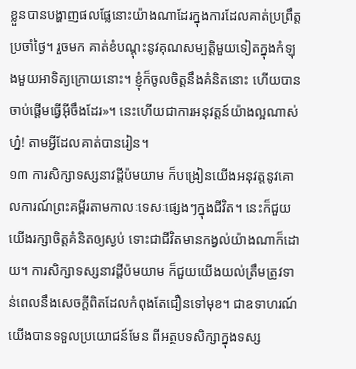ខ្លួនបានបង្ហាញផលផ្លែនោះយ៉ាងណាដែរក្នុងការដែលគាត់ប្រព្រឹត្តប្រចាំថ្ងៃ។ រួចមក គាត់ខំបណ្ដុះនូវគុណសម្បត្ដិមួយទៀតក្នុងកំឡុងមួយអាទិត្យក្រោយនោះ។ ខ្ញុំក៏ចូលចិត្តនឹងគំនិតនោះ ហើយបានចាប់ផ្ដើមធ្វើអ៊ីចឹងដែរ»។ នេះហើយជាការអនុវត្តន៍យ៉ាងល្អណាស់ហ្ន៎! តាមអ្វីដែលគាត់បានរៀន។
១៣ ការសិក្សាទស្សនាវដ្ដីប៉មយាម ក៏បង្រៀនយើងអនុវត្តនូវគោលការណ៍ព្រះគម្ពីរតាមកាលៈទេសៈផ្សេងៗក្នុងជីវិត។ នេះក៏ជួយយើងរក្សាចិត្តគំនិតឲ្យស្ងប់ ទោះជាជីវិតមានកង្វល់យ៉ាងណាក៏ដោយ។ ការសិក្សាទស្សនាវដ្ដីប៉មយាម ក៏ជួយយើងយល់ត្រឹមត្រូវទាន់ពេលនឹងសេចក្ដីពិតដែលកំពុងតែជឿនទៅមុខ។ ជាឧទាហរណ៍ យើងបានទទួលប្រយោជន៍មែន ពីអត្ថបទសិក្សាក្នុងទស្ស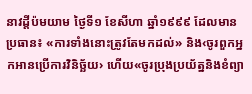នាវដ្ដីប៉មយាម ថ្ងៃទី១ ខែសីហា ឆ្នាំ១៩៩៩ ដែលមានប្រធាន៖ «ការទាំងនោះត្រូវតែមកដល់» និង‹ចូរពួកអ្នកអានប្រើការវិនិច្ឆ័យ› ហើយ«ចូរប្រុងប្រយ័ត្ននិងខំព្យា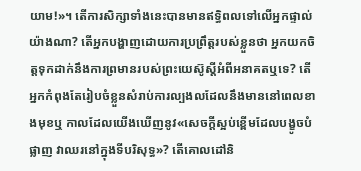យាម!»។ តើការសិក្សាទាំងនេះបានមានឥទ្ធិពលទៅលើអ្នកផ្ទាល់យ៉ាងណា? តើអ្នកបង្ហាញដោយការប្រព្រឹត្តរបស់ខ្លួនថា អ្នកយកចិត្តទុកដាក់នឹងការព្រមានរបស់ព្រះយេស៊ូស្តីអំពីអនាគតឬទេ? តើអ្នកកំពុងតែរៀបចំខ្លួនសំរាប់ការល្បងលដែលនឹងមាននៅពេលខាងមុខឬ កាលដែលយើងឃើញនូវ«សេចក្ដីស្អប់ខ្ពើមដែលបង្ខូចបំផ្លាញ វាឈរនៅក្នុងទីបរិសុទ្ធ»? តើគោលដៅនិ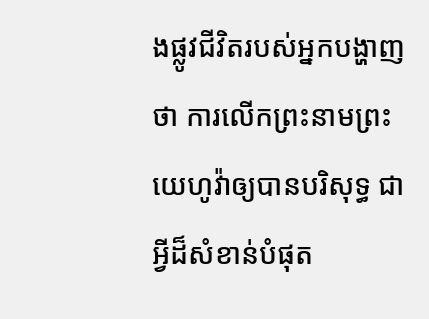ងផ្លូវជីវិតរបស់អ្នកបង្ហាញថា ការលើកព្រះនាមព្រះយេហូវ៉ាឲ្យបានបរិសុទ្ធ ជាអ្វីដ៏សំខាន់បំផុត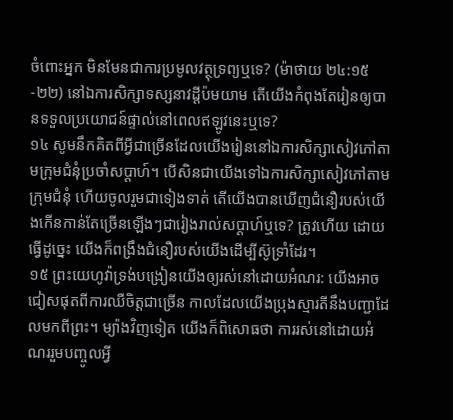ចំពោះអ្នក មិនមែនជាការប្រមូលវត្ថុទ្រព្យឬទេ? (ម៉ាថាយ ២៤:១៥-២២) នៅឯការសិក្សាទស្សនាវដ្ដីប៉មយាម តើយើងកំពុងតែរៀនឲ្យបានទទួលប្រយោជន៍ផ្ទាល់នៅពេលឥឡូវនេះឬទេ?
១៤ សូមនឹកគិតពីអ្វីជាច្រើនដែលយើងរៀននៅឯការសិក្សាសៀវភៅតាមក្រុមជំនុំប្រចាំសប្ដាហ៍។ បើសិនជាយើងទៅឯការសិក្សាសៀវភៅតាមក្រុមជំនុំ ហើយចូលរួមជាទៀងទាត់ តើយើងបានឃើញជំនឿរបស់យើងកើនកាន់តែច្រើនឡើងៗជារៀងរាល់សប្ដាហ៍ឬទេ? ត្រូវហើយ ដោយធ្វើដូច្នេះ យើងក៏ពង្រឹងជំនឿរបស់យើងដើម្បីស៊ូទ្រាំដែរ។
១៥ ព្រះយេហូវ៉ាទ្រង់បង្រៀនយើងឲ្យរស់នៅដោយអំណរ: យើងអាចជៀសផុតពីការឈឺចិត្តជាច្រើន កាលដែលយើងប្រុងស្មារតីនឹងបញ្ជាដែលមកពីព្រះ។ ម្យ៉ាងវិញទៀត យើងក៏ពិសោធថា ការរស់នៅដោយអំណររួមបញ្ចូលអ្វី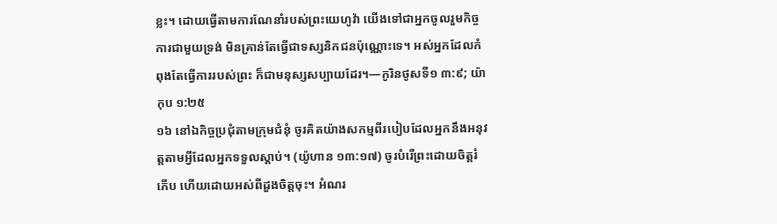ខ្លះ។ ដោយធ្វើតាមការណែនាំរបស់ព្រះយេហូវ៉ា យើងទៅជាអ្នកចូលរួមកិច្ចការជាមួយទ្រង់ មិនគ្រាន់តែធ្វើជាទស្សនិកជនប៉ុណ្ណោះទេ។ អស់អ្នកដែលកំពុងតែធ្វើការរបស់ព្រះ ក៏ជាមនុស្សសប្បាយដែរ។—កូរិនថូសទី១ ៣:៩; យ៉ាកុប ១:២៥
១៦ នៅឯកិច្ចប្រជុំតាមក្រុមជំនុំ ចូរគិតយ៉ាងសកម្មពីរបៀបដែលអ្នកនឹងអនុវត្តតាមអ្វីដែលអ្នកទទួលស្ដាប់។ (យ៉ូហាន ១៣:១៧) ចូរបំរើព្រះដោយចិត្តរំភើប ហើយដោយអស់ពីដួងចិត្តចុះ។ អំណរ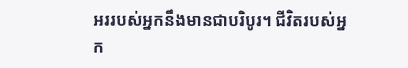អររបស់អ្នកនឹងមានជាបរិបូរ។ ជីវិតរបស់អ្នក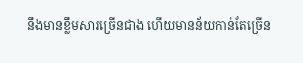នឹងមានខ្លឹមសារច្រើនជាង ហើយមានន័យកាន់តែច្រើន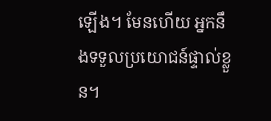ឡើង។ មែនហើយ អ្នកនឹងទទួលប្រយោជន៍ផ្ទាល់ខ្លួន។